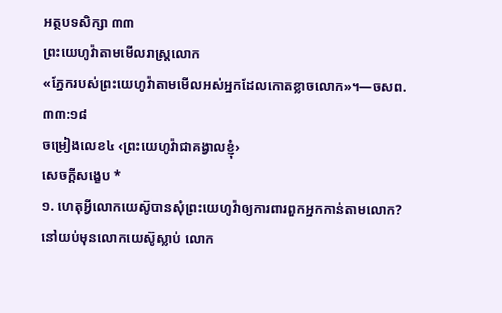អត្ថបទសិក្សា ៣៣
ព្រះយេហូវ៉ាតាមមើលរាស្ត្រលោក
«ភ្នែករបស់ព្រះយេហូវ៉ាតាមមើលអស់អ្នកដែលកោតខ្លាចលោក»។—ចសព. ៣៣:១៨
ចម្រៀងលេខ៤ ‹ព្រះយេហូវ៉ាជាគង្វាលខ្ញុំ›
សេចក្ដីសង្ខេប *
១. ហេតុអ្វីលោកយេស៊ូបានសុំព្រះយេហូវ៉ាឲ្យការពារពួកអ្នកកាន់តាមលោក?
នៅយប់មុនលោកយេស៊ូស្លាប់ លោក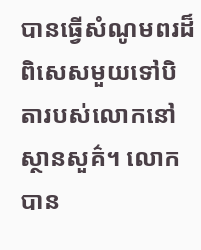បានធ្វើសំណូមពរដ៏ពិសេសមួយទៅបិតារបស់លោកនៅស្ថានសួគ៌។ លោកបាន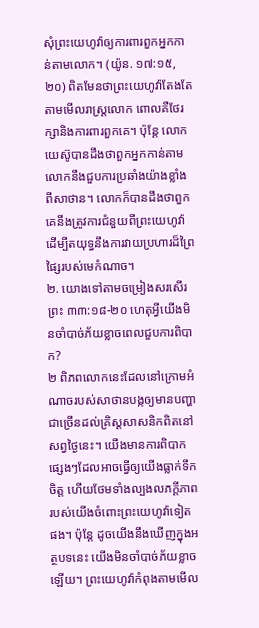សុំព្រះយេហូវ៉ាឲ្យការពារពួកអ្នកកាន់តាមលោក។ (យ៉ូន. ១៧:១៥, ២០) ពិតមែនថាព្រះយេហូវ៉ាតែងតែតាមមើលរាស្ត្រលោក ពោលគឺថែរក្សានិងការពារពួកគេ។ ប៉ុន្តែ លោកយេស៊ូបានដឹងថាពួកអ្នកកាន់តាមលោកនឹងជួបការប្រឆាំងយ៉ាងខ្លាំងពីសាថាន។ លោកក៏បានដឹងថាពួកគេនឹងត្រូវការជំនួយពីព្រះយេហូវ៉ាដើម្បីតយុទ្ធនឹងការវាយប្រហារដ៏ព្រៃផ្សៃរបស់មេកំណាច។
២. យោងទៅតាមចម្រៀងសរសើរព្រះ ៣៣:១៨-២០ ហេតុអ្វីយើងមិនចាំបាច់ភ័យខ្លាចពេលជួបការពិបាក?
២ ពិភពលោកនេះដែលនៅក្រោមអំណាចរបស់សាថានបង្កឲ្យមានបញ្ហាជាច្រើនដល់គ្រិស្តសាសនិកពិតនៅសព្វថ្ងៃនេះ។ យើងមានការពិបាកផ្សេងៗដែលអាចធ្វើឲ្យយើងធ្លាក់ទឹកចិត្ត ហើយថែមទាំងល្បងលភក្ដីភាពរបស់យើងចំពោះព្រះយេហូវ៉ាទៀតផង។ ប៉ុន្តែ ដូចយើងនឹងឃើញក្នុងអត្ថបទនេះ យើងមិនចាំបាច់ភ័យខ្លាចឡើយ។ ព្រះយេហូវ៉ាកំពុងតាមមើល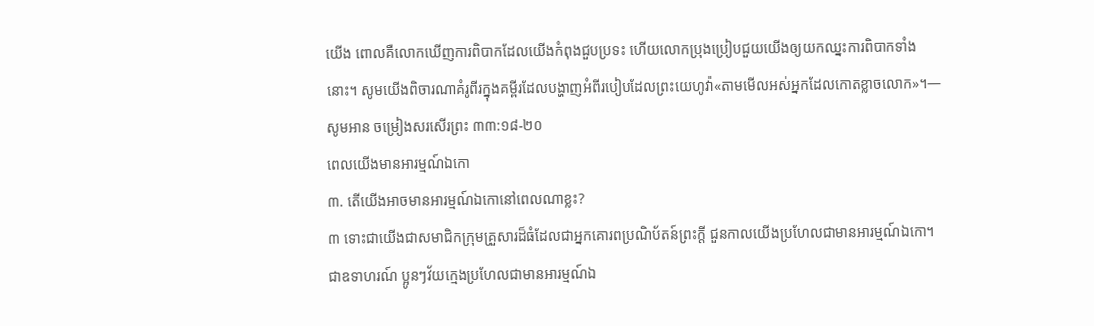យើង ពោលគឺលោកឃើញការពិបាកដែលយើងកំពុងជួបប្រទះ ហើយលោកប្រុងប្រៀបជួយយើងឲ្យយកឈ្នះការពិបាកទាំងនោះ។ សូមយើងពិចារណាគំរូពីរក្នុងគម្ពីរដែលបង្ហាញអំពីរបៀបដែលព្រះយេហូវ៉ា«តាមមើលអស់អ្នកដែលកោតខ្លាចលោក»។—សូមអាន ចម្រៀងសរសើរព្រះ ៣៣:១៨-២០
ពេលយើងមានអារម្មណ៍ឯកោ
៣. តើយើងអាចមានអារម្មណ៍ឯកោនៅពេលណាខ្លះ?
៣ ទោះជាយើងជាសមាជិកក្រុមគ្រួសារដ៏ធំដែលជាអ្នកគោរពប្រណិប័តន៍ព្រះក្ដី ជួនកាលយើងប្រហែលជាមានអារម្មណ៍ឯកោ។ ជាឧទាហរណ៍ ប្អូនៗវ័យក្មេងប្រហែលជាមានអារម្មណ៍ឯ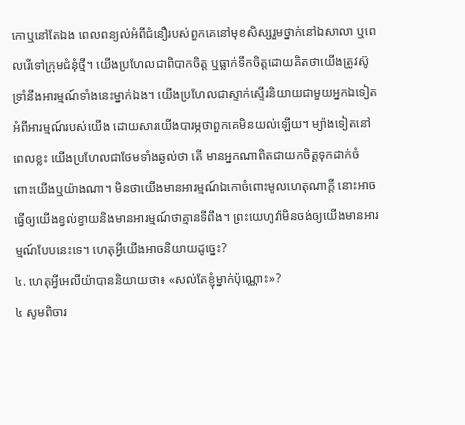កោឬនៅតែឯង ពេលពន្យល់អំពីជំនឿរបស់ពួកគេនៅមុខសិស្សរួមថ្នាក់នៅឯសាលា ឬពេលរើទៅក្រុមជំនុំថ្មី។ យើងប្រហែលជាពិបាកចិត្ត ឬធ្លាក់ទឹកចិត្តដោយគិតថាយើងត្រូវស៊ូទ្រាំនឹងអារម្មណ៍ទាំងនេះម្នាក់ឯង។ យើងប្រហែលជាស្ទាក់ស្ទើរនិយាយជាមួយអ្នកឯទៀតអំពីអារម្មណ៍របស់យើង ដោយសារយើងបារម្ភថាពួកគេមិនយល់ឡើយ។ ម្យ៉ាងទៀតនៅពេលខ្លះ យើងប្រហែលជាថែមទាំងឆ្ងល់ថា តើ មានអ្នកណាពិតជាយកចិត្តទុកដាក់ចំពោះយើងឬយ៉ាងណា។ មិនថាយើងមានអារម្មណ៍ឯកោចំពោះមូលហេតុណាក្ដី នោះអាចធ្វើឲ្យយើងខ្វល់ខ្វាយនិងមានអារម្មណ៍ថាគ្មានទីពឹង។ ព្រះយេហូវ៉ាមិនចង់ឲ្យយើងមានអារម្មណ៍បែបនេះទេ។ ហេតុអ្វីយើងអាចនិយាយដូច្នេះ?
៤. ហេតុអ្វីអេលីយ៉ាបាននិយាយថា៖ «សល់តែខ្ញុំម្នាក់ប៉ុណ្ណោះ»?
៤ សូមពិចារ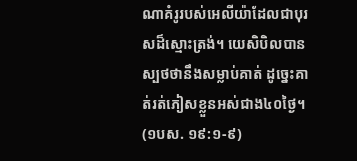ណាគំរូរបស់អេលីយ៉ាដែលជាបុរសដ៏ស្មោះត្រង់។ យេសិបិលបានស្បថថានឹងសម្លាប់គាត់ ដូច្នេះគាត់រត់ភៀសខ្លួនអស់ជាង៤០ថ្ងៃ។ (១បស. ១៩:១-៩)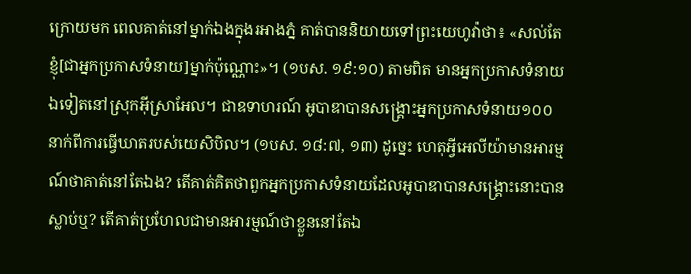ក្រោយមក ពេលគាត់នៅម្នាក់ឯងក្នុងរអាងភ្នំ គាត់បាននិយាយទៅព្រះយេហូវ៉ាថា៖ «សល់តែខ្ញុំ[ជាអ្នកប្រកាសទំនាយ]ម្នាក់ប៉ុណ្ណោះ»។ (១បស. ១៩:១០) តាមពិត មានអ្នកប្រកាសទំនាយឯទៀតនៅស្រុកអ៊ីស្រាអែល។ ជាឧទាហរណ៍ អូបាឌាបានសង្គ្រោះអ្នកប្រកាសទំនាយ១០០នាក់ពីការធ្វើឃាតរបស់យេសិបិល។ (១បស. ១៨:៧, ១៣) ដូច្នេះ ហេតុអ្វីអេលីយ៉ាមានអារម្មណ៍ថាគាត់នៅតែឯង? តើគាត់គិតថាពួកអ្នកប្រកាសទំនាយដែលអូបាឌាបានសង្គ្រោះនោះបានស្លាប់ឬ? តើគាត់ប្រហែលជាមានអារម្មណ៍ថាខ្លួននៅតែឯ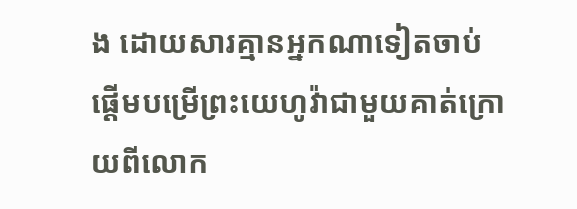ង ដោយសារគ្មានអ្នកណាទៀតចាប់ផ្ដើមបម្រើព្រះយេហូវ៉ាជាមួយគាត់ក្រោយពីលោក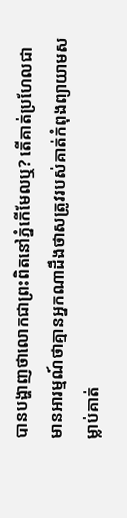បានបង្ហាញថាលោកជាព្រះពិតនៅភ្នំកើមែលឬ? តើគាត់ប្រហែលជាមានអារម្មណ៍ថាគ្មានអ្នកណាដឹងថាសត្រូវរបស់គាត់កំពុងព្យាយាមសម្លាប់គាត់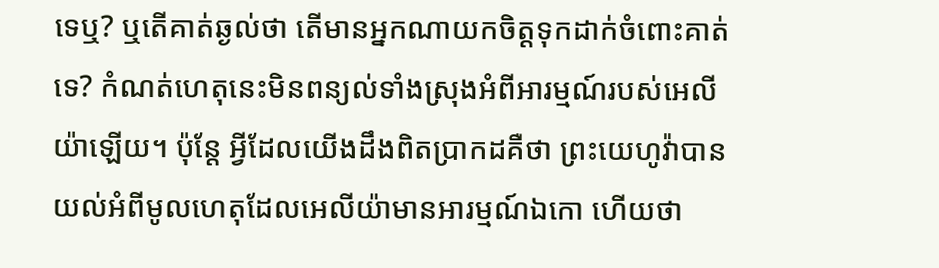ទេឬ? ឬតើគាត់ឆ្ងល់ថា តើមានអ្នកណាយកចិត្តទុកដាក់ចំពោះគាត់ទេ? កំណត់ហេតុនេះមិនពន្យល់ទាំងស្រុងអំពីអារម្មណ៍របស់អេលីយ៉ាឡើយ។ ប៉ុន្តែ អ្វីដែលយើងដឹងពិតប្រាកដគឺថា ព្រះយេហូវ៉ាបានយល់អំពីមូលហេតុដែលអេលីយ៉ាមានអារម្មណ៍ឯកោ ហើយថា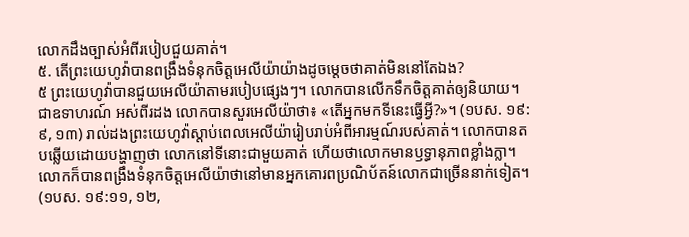លោកដឹងច្បាស់អំពីរបៀបជួយគាត់។
៥. តើព្រះយេហូវ៉ាបានពង្រឹងទំនុកចិត្តអេលីយ៉ាយ៉ាងដូចម្ដេចថាគាត់មិននៅតែឯង?
៥ ព្រះយេហូវ៉ាបានជួយអេលីយ៉ាតាមរបៀបផ្សេងៗ។ លោកបានលើកទឹកចិត្តគាត់ឲ្យនិយាយ។ ជាឧទាហរណ៍ អស់ពីរដង លោកបានសួរអេលីយ៉ាថា៖ «តើអ្នកមកទីនេះធ្វើអ្វី?»។ (១បស. ១៩:៩, ១៣) រាល់ដងព្រះយេហូវ៉ាស្ដាប់ពេលអេលីយ៉ារៀបរាប់អំពីអារម្មណ៍របស់គាត់។ លោកបានតបឆ្លើយដោយបង្ហាញថា លោកនៅទីនោះជាមួយគាត់ ហើយថាលោកមានឫទ្ធានុភាពខ្លាំងក្លា។ លោកក៏បានពង្រឹងទំនុកចិត្តអេលីយ៉ាថានៅមានអ្នកគោរពប្រណិប័តន៍លោកជាច្រើននាក់ទៀត។ (១បស. ១៩:១១, ១២,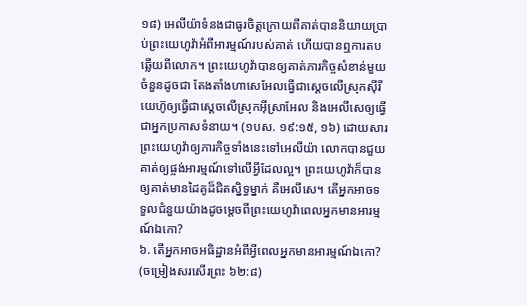១៨) អេលីយ៉ាទំនងជាធូរចិត្តក្រោយពីគាត់បាននិយាយប្រាប់ព្រះយេហូវ៉ាអំពីអារម្មណ៍របស់គាត់ ហើយបានឮការតបឆ្លើយពីលោក។ ព្រះយេហូវ៉ាបានឲ្យគាត់ភារកិច្ចសំខាន់មួយចំនួនដូចជា តែងតាំងហាសេអែលធ្វើជាស្ដេចលើស្រុកស៊ីរី យេហ៊ូឲ្យធ្វើជាស្ដេចលើស្រុកអ៊ីស្រាអែល និងអេលីសេឲ្យធ្វើជាអ្នកប្រកាសទំនាយ។ (១បស. ១៩:១៥, ១៦) ដោយសារព្រះយេហូវ៉ាឲ្យភារកិច្ចទាំងនេះទៅអេលីយ៉ា លោកបានជួយគាត់ឲ្យផ្ចង់អារម្មណ៍ទៅលើអ្វីដែលល្អ។ ព្រះយេហូវ៉ាក៏បានឲ្យគាត់មានដៃគូដ៏ជិតស្និទ្ធម្នាក់ គឺអេលីសេ។ តើអ្នកអាចទទួលជំនួយយ៉ាងដូចម្ដេចពីព្រះយេហូវ៉ាពេលអ្នកមានអារម្មណ៍ឯកោ?
៦. តើអ្នកអាចអធិដ្ឋានអំពីអ្វីពេលអ្នកមានអារម្មណ៍ឯកោ? (ចម្រៀងសរសើរព្រះ ៦២:៨)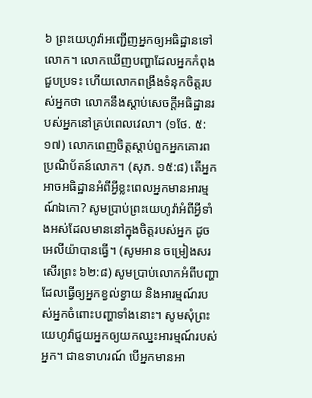៦ ព្រះយេហូវ៉ាអញ្ជើញអ្នកឲ្យអធិដ្ឋានទៅលោក។ លោកឃើញបញ្ហាដែលអ្នកកំពុងជួបប្រទះ ហើយលោកពង្រឹងទំនុកចិត្តរបស់អ្នកថា លោកនឹងស្ដាប់សេចក្ដីអធិដ្ឋានរបស់អ្នកនៅគ្រប់ពេលវេលា។ (១ថែ. ៥:១៧) លោកពេញចិត្តស្ដាប់ពួកអ្នកគោរពប្រណិប័តន៍លោក។ (សុភ. ១៥:៨) តើអ្នកអាចអធិដ្ឋានអំពីអ្វីខ្លះពេលអ្នកមានអារម្មណ៍ឯកោ? សូមប្រាប់ព្រះយេហូវ៉ាអំពីអ្វីទាំងអស់ដែលមាននៅក្នុងចិត្តរបស់អ្នក ដូចអេលីយ៉ាបានធ្វើ។ (សូមអាន ចម្រៀងសរសើរព្រះ ៦២:៨) សូមប្រាប់លោកអំពីបញ្ហាដែលធ្វើឲ្យអ្នកខ្វល់ខ្វាយ និងអារម្មណ៍របស់អ្នកចំពោះបញ្ហាទាំងនោះ។ សូមសុំព្រះយេហូវ៉ាជួយអ្នកឲ្យយកឈ្នះអារម្មណ៍របស់អ្នក។ ជាឧទាហរណ៍ បើអ្នកមានអា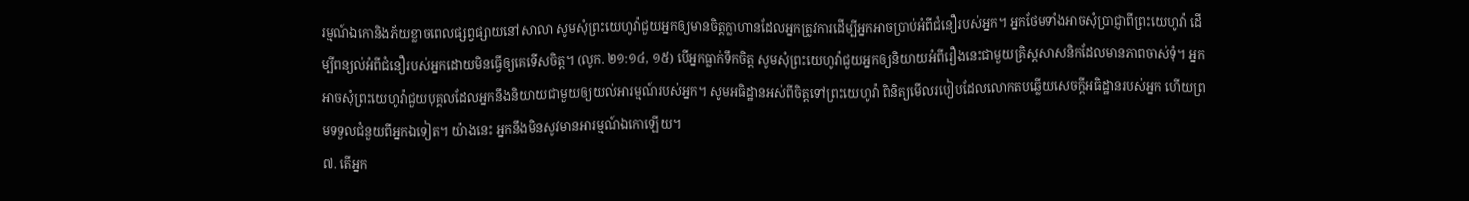រម្មណ៍ឯកោនិងភ័យខ្លាចពេលផ្សព្វផ្សាយនៅសាលា សូមសុំព្រះយេហូវ៉ាជួយអ្នកឲ្យមានចិត្តក្លាហានដែលអ្នកត្រូវការដើម្បីអ្នកអាចប្រាប់អំពីជំនឿរបស់អ្នក។ អ្នកថែមទាំងអាចសុំប្រាជ្ញាពីព្រះយេហូវ៉ា ដើម្បីពន្យល់អំពីជំនឿរបស់អ្នកដោយមិនធ្វើឲ្យគេទើសចិត្ត។ (លូក. ២១:១៤, ១៥) បើអ្នកធ្លាក់ទឹកចិត្ត សូមសុំព្រះយេហូវ៉ាជួយអ្នកឲ្យនិយាយអំពីរឿងនេះជាមួយគ្រិស្តសាសនិកដែលមានភាពចាស់ទុំ។ អ្នកអាចសុំព្រះយេហូវ៉ាជួយបុគ្គលដែលអ្នកនឹងនិយាយជាមួយឲ្យយល់អារម្មណ៍របស់អ្នក។ សូមអធិដ្ឋានអស់ពីចិត្តទៅព្រះយេហូវ៉ា ពិនិត្យមើលរបៀបដែលលោកតបឆ្លើយសេចក្ដីអធិដ្ឋានរបស់អ្នក ហើយព្រមទទួលជំនួយពីអ្នកឯទៀត។ យ៉ាងនេះ អ្នកនឹងមិនសូវមានអារម្មណ៍ឯកោឡើយ។
៧. តើអ្នក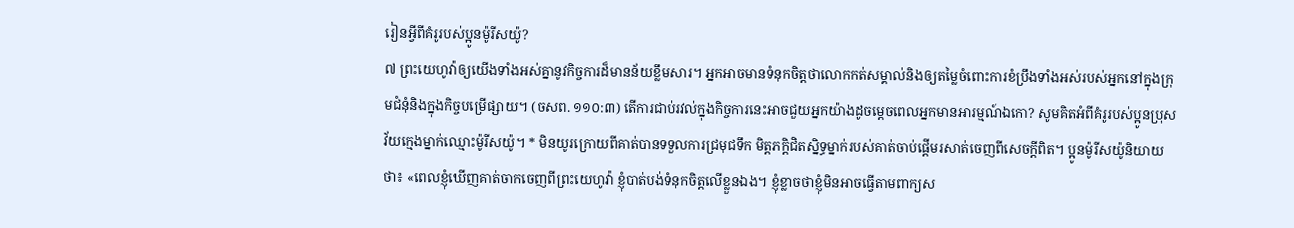រៀនអ្វីពីគំរូរបស់ប្អូនម៉ូរីសយ៉ូ?
៧ ព្រះយេហូវ៉ាឲ្យយើងទាំងអស់គ្នានូវកិច្ចការដ៏មានន័យខ្លឹមសារ។ អ្នកអាចមានទំនុកចិត្តថាលោកកត់សម្គាល់និងឲ្យតម្លៃចំពោះការខំប្រឹងទាំងអស់របស់អ្នកនៅក្នុងក្រុមជំនុំនិងក្នុងកិច្ចបម្រើផ្សាយ។ (ចសព. ១១០:៣) តើការជាប់រវល់ក្នុងកិច្ចការនេះអាចជួយអ្នកយ៉ាងដូចម្ដេចពេលអ្នកមានអារម្មណ៍ឯកោ? សូមគិតអំពីគំរូរបស់ប្អូនប្រុសវ័យក្មេងម្នាក់ឈ្មោះម៉ូរីសយ៉ូ។ * មិនយូរក្រោយពីគាត់បានទទួលការជ្រមុជទឹក មិត្តភក្តិជិតស្និទ្ធម្នាក់របស់គាត់ចាប់ផ្ដើមរសាត់ចេញពីសេចក្ដីពិត។ ប្អូនម៉ូរីសយ៉ូនិយាយថា៖ «ពេលខ្ញុំឃើញគាត់ចាកចេញពីព្រះយេហូវ៉ា ខ្ញុំបាត់បង់ទំនុកចិត្តលើខ្លួនឯង។ ខ្ញុំខ្លាចថាខ្ញុំមិនអាចធ្វើតាមពាក្យស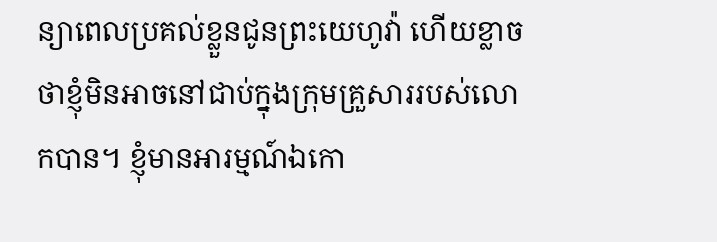ន្យាពេលប្រគល់ខ្លួនជូនព្រះយេហូវ៉ា ហើយខ្លាចថាខ្ញុំមិនអាចនៅជាប់ក្នុងក្រុមគ្រួសាររបស់លោកបាន។ ខ្ញុំមានអារម្មណ៍ឯកោ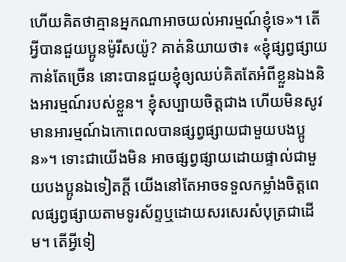ហើយគិតថាគ្មានអ្នកណាអាចយល់អារម្មណ៍ខ្ញុំទេ»។ តើអ្វីបានជួយប្អូនម៉ូរីសយ៉ូ? គាត់និយាយថា៖ «ខ្ញុំផ្សព្វផ្សាយកាន់តែច្រើន នោះបានជួយខ្ញុំឲ្យឈប់គិតតែអំពីខ្លួនឯងនិងអារម្មណ៍របស់ខ្លួន។ ខ្ញុំសប្បាយចិត្តជាង ហើយមិនសូវមានអារម្មណ៍ឯកោពេលបានផ្សព្វផ្សាយជាមួយបងប្អូន»។ ទោះជាយើងមិន អាចផ្សព្វផ្សាយដោយផ្ទាល់ជាមួយបងប្អូនឯទៀតក្ដី យើងនៅតែអាចទទួលកម្លាំងចិត្តពេលផ្សព្វផ្សាយតាមទូរស័ព្ទឬដោយសរសេរសំបុត្រជាដើម។ តើអ្វីទៀ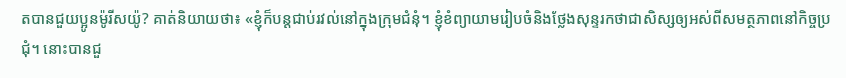តបានជួយប្អូនម៉ូរីសយ៉ូ? គាត់និយាយថា៖ «ខ្ញុំក៏បន្តជាប់រវល់នៅក្នុងក្រុមជំនុំ។ ខ្ញុំខំព្យាយាមរៀបចំនិងថ្លែងសុន្ទរកថាជាសិស្សឲ្យអស់ពីសមត្ថភាពនៅកិច្ចប្រជុំ។ នោះបានជួ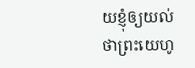យខ្ញុំឲ្យយល់ថាព្រះយេហូ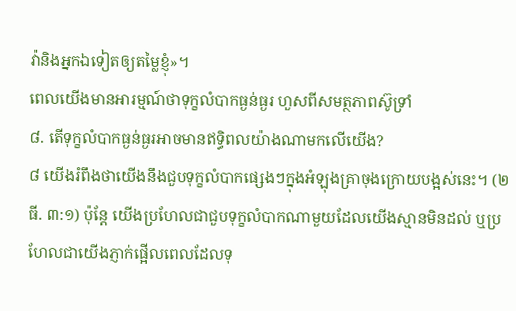វ៉ានិងអ្នកឯទៀតឲ្យតម្លៃខ្ញុំ»។
ពេលយើងមានអារម្មណ៍ថាទុក្ខលំបាកធ្ងន់ធ្ងរ ហួសពីសមត្ថភាពស៊ូទ្រាំ
៨. តើទុក្ខលំបាកធ្ងន់ធ្ងរអាចមានឥទ្ធិពលយ៉ាងណាមកលើយើង?
៨ យើងរំពឹងថាយើងនឹងជួបទុក្ខលំបាកផ្សេងៗក្នុងអំឡុងគ្រាចុងក្រោយបង្អស់នេះ។ (២ធី. ៣:១) ប៉ុន្តែ យើងប្រហែលជាជួបទុក្ខលំបាកណាមួយដែលយើងស្មានមិនដល់ ឬប្រហែលជាយើងភ្ញាក់ផ្អើលពេលដែលទុ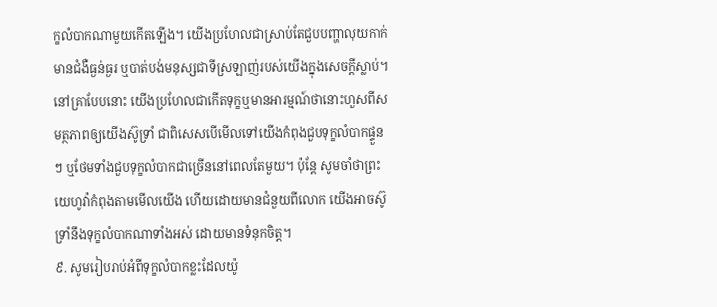ក្ខលំបាកណាមួយកើតឡើង។ យើងប្រហែលជាស្រាប់តែជួបបញ្ហាលុយកាក់ មានជំងឺធ្ងន់ធ្ងរ ឬបាត់បង់មនុស្សជាទីស្រឡាញ់របស់យើងក្នុងសេចក្ដីស្លាប់។ នៅគ្រាបែបនោះ យើងប្រហែលជាកើតទុក្ខឬមានអារម្មណ៍ថានោះហួសពីសមត្ថភាពឲ្យយើងស៊ូទ្រាំ ជាពិសេសបើមើលទៅយើងកំពុងជួបទុក្ខលំបាកផ្ទួនៗ ឬថែមទាំងជួបទុក្ខលំបាកជាច្រើននៅពេលតែមួយ។ ប៉ុន្តែ សូមចាំថាព្រះយេហូវ៉ាកំពុងតាមមើលយើង ហើយដោយមានជំនួយពីលោក យើងអាចស៊ូទ្រាំនឹងទុក្ខលំបាកណាទាំងអស់ ដោយមានទំនុកចិត្ត។
៩. សូមរៀបរាប់អំពីទុក្ខលំបាកខ្លះដែលយ៉ូ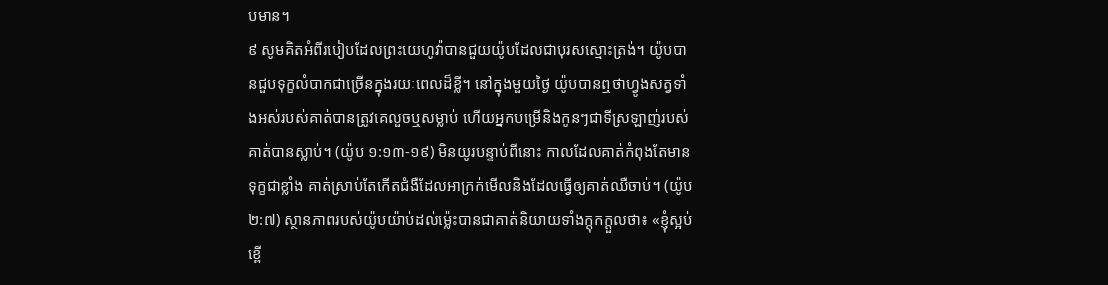បមាន។
៩ សូមគិតអំពីរបៀបដែលព្រះយេហូវ៉ាបានជួយយ៉ូបដែលជាបុរសស្មោះត្រង់។ យ៉ូបបានជួបទុក្ខលំបាកជាច្រើនក្នុងរយៈពេលដ៏ខ្លី។ នៅក្នុងមួយថ្ងៃ យ៉ូបបានឮថាហ្វូងសត្វទាំងអស់របស់គាត់បានត្រូវគេលួចឬសម្លាប់ ហើយអ្នកបម្រើនិងកូនៗជាទីស្រឡាញ់របស់គាត់បានស្លាប់។ (យ៉ូប ១:១៣-១៩) មិនយូរបន្ទាប់ពីនោះ កាលដែលគាត់កំពុងតែមានទុក្ខជាខ្លាំង គាត់ស្រាប់តែកើតជំងឺដែលអាក្រក់មើលនិងដែលធ្វើឲ្យគាត់ឈឺចាប់។ (យ៉ូប ២:៧) ស្ថានភាពរបស់យ៉ូបយ៉ាប់ដល់ម្ល៉េះបានជាគាត់និយាយទាំងក្ដុកក្ដួលថា៖ «ខ្ញុំស្អប់ខ្ពើ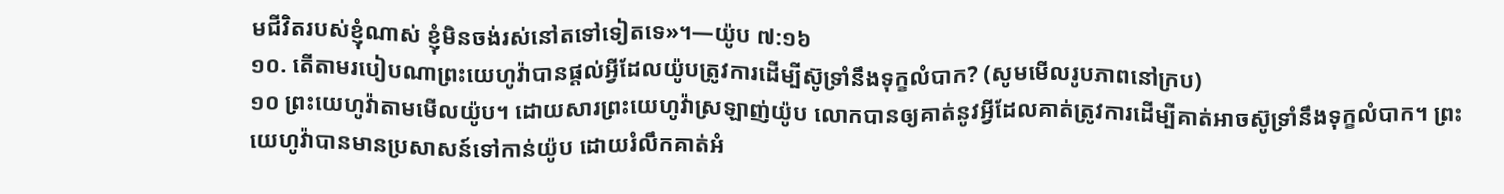មជីវិតរបស់ខ្ញុំណាស់ ខ្ញុំមិនចង់រស់នៅតទៅទៀតទេ»។—យ៉ូប ៧:១៦
១០. តើតាមរបៀបណាព្រះយេហូវ៉ាបានផ្ដល់អ្វីដែលយ៉ូបត្រូវការដើម្បីស៊ូទ្រាំនឹងទុក្ខលំបាក? (សូមមើលរូបភាពនៅក្រប)
១០ ព្រះយេហូវ៉ាតាមមើលយ៉ូប។ ដោយសារព្រះយេហូវ៉ាស្រឡាញ់យ៉ូប លោកបានឲ្យគាត់នូវអ្វីដែលគាត់ត្រូវការដើម្បីគាត់អាចស៊ូទ្រាំនឹងទុក្ខលំបាក។ ព្រះយេហូវ៉ាបានមានប្រសាសន៍ទៅកាន់យ៉ូប ដោយរំលឹកគាត់អំ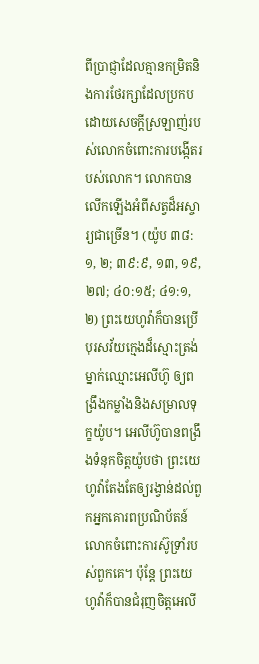ពីប្រាជ្ញាដែលគ្មានកម្រិតនិងការថែរក្សាដែលប្រកបដោយសេចក្ដីស្រឡាញ់របស់លោកចំពោះការបង្កើតរបស់លោក។ លោកបានលើកឡើងអំពីសត្វដ៏អស្ចារ្យជាច្រើន។ (យ៉ូប ៣៨:១, ២; ៣៩:៩, ១៣, ១៩, ២៧; ៤០:១៥; ៤១:១, ២) ព្រះយេហូវ៉ាក៏បានប្រើបុរសវ័យក្មេងដ៏ស្មោះត្រង់ម្នាក់ឈ្មោះអេលីហ៊ូ ឲ្យពង្រឹងកម្លាំងនិងសម្រាលទុក្ខយ៉ូប។ អេលីហ៊ូបានពង្រឹងទំនុកចិត្តយ៉ូបថា ព្រះយេហូវ៉ាតែងតែឲ្យរង្វាន់ដល់ពួកអ្នកគោរពប្រណិប័តន៍លោកចំពោះការស៊ូទ្រាំរបស់ពួកគេ។ ប៉ុន្តែ ព្រះយេហូវ៉ាក៏បានជំរុញចិត្តអេលី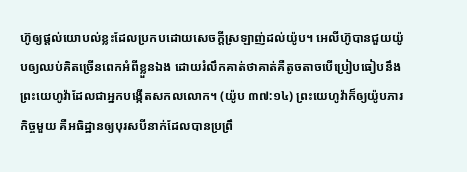ហ៊ូឲ្យផ្ដល់យោបល់ខ្លះដែលប្រកបដោយសេចក្ដីស្រឡាញ់ដល់យ៉ូប។ អេលីហ៊ូបានជួយយ៉ូបឲ្យឈប់គិតច្រើនពេកអំពីខ្លួនឯង ដោយរំលឹកគាត់ថាគាត់គឺតូចតាចបើប្រៀបធៀបនឹងព្រះយេហូវ៉ាដែលជាអ្នកបង្កើតសកលលោក។ (យ៉ូប ៣៧:១៤) ព្រះយេហូវ៉ាក៏ឲ្យយ៉ូបភារកិច្ចមួយ គឺអធិដ្ឋានឲ្យបុរសបីនាក់ដែលបានប្រព្រឹ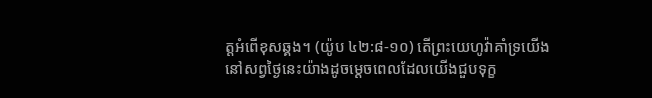ត្តអំពើខុសឆ្គង។ (យ៉ូប ៤២:៨-១០) តើព្រះយេហូវ៉ាគាំទ្រយើងនៅសព្វថ្ងៃនេះយ៉ាងដូចម្ដេចពេលដែលយើងជួបទុក្ខ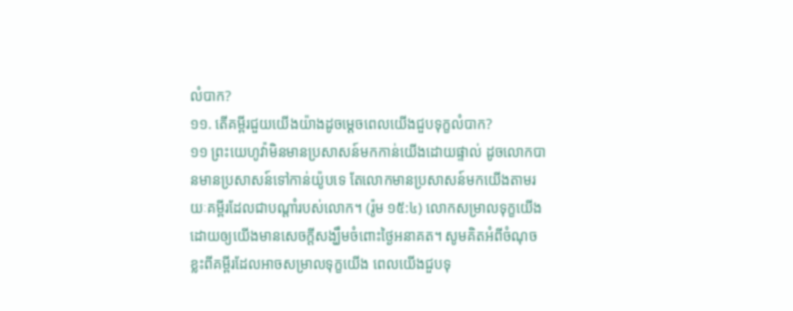លំបាក?
១១. តើគម្ពីរជួយយើងយ៉ាងដូចម្ដេចពេលយើងជួបទុក្ខលំបាក?
១១ ព្រះយេហូវ៉ាមិនមានប្រសាសន៍មកកាន់យើងដោយផ្ទាល់ ដូចលោកបានមានប្រសាសន៍ទៅកាន់យ៉ូបទេ តែលោកមានប្រសាសន៍មកយើងតាមរយៈគម្ពីរដែលជាបណ្ដាំរបស់លោក។ (រ៉ូម ១៥:៤) លោកសម្រាលទុក្ខយើង ដោយឲ្យយើងមានសេចក្ដីសង្ឃឹមចំពោះថ្ងៃអនាគត។ សូមគិតអំពីចំណុចខ្លះពីគម្ពីរដែលអាចសម្រាលទុក្ខយើង ពេលយើងជួបទុ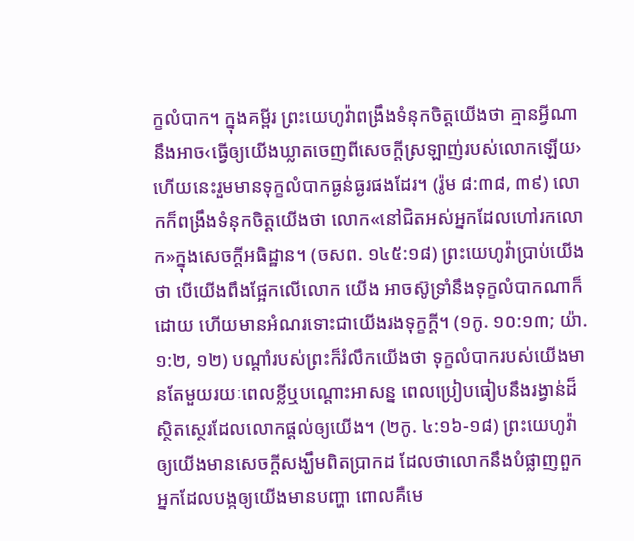ក្ខលំបាក។ ក្នុងគម្ពីរ ព្រះយេហូវ៉ាពង្រឹងទំនុកចិត្តយើងថា គ្មានអ្វីណានឹងអាច‹ធ្វើឲ្យយើងឃ្លាតចេញពីសេចក្ដីស្រឡាញ់របស់លោកឡើយ› ហើយនេះរួមមានទុក្ខលំបាកធ្ងន់ធ្ងរផងដែរ។ (រ៉ូម ៨:៣៨, ៣៩) លោកក៏ពង្រឹងទំនុកចិត្តយើងថា លោក«នៅជិតអស់អ្នកដែលហៅរកលោក»ក្នុងសេចក្ដីអធិដ្ឋាន។ (ចសព. ១៤៥:១៨) ព្រះយេហូវ៉ាប្រាប់យើងថា បើយើងពឹងផ្អែកលើលោក យើង អាចស៊ូទ្រាំនឹងទុក្ខលំបាកណាក៏ដោយ ហើយមានអំណរទោះជាយើងរងទុក្ខក្ដី។ (១កូ. ១០:១៣; យ៉ា. ១:២, ១២) បណ្ដាំរបស់ព្រះក៏រំលឹកយើងថា ទុក្ខលំបាករបស់យើងមានតែមួយរយៈពេលខ្លីឬបណ្ដោះអាសន្ន ពេលប្រៀបធៀបនឹងរង្វាន់ដ៏ស្ថិតស្ថេរដែលលោកផ្ដល់ឲ្យយើង។ (២កូ. ៤:១៦-១៨) ព្រះយេហូវ៉ាឲ្យយើងមានសេចក្ដីសង្ឃឹមពិតប្រាកដ ដែលថាលោកនឹងបំផ្លាញពួកអ្នកដែលបង្កឲ្យយើងមានបញ្ហា ពោលគឺមេ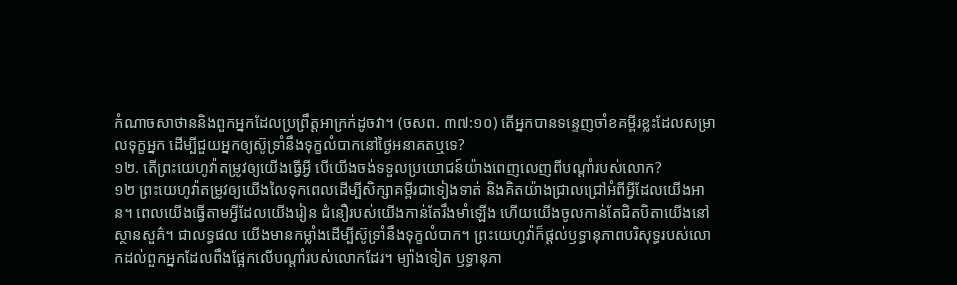កំណាចសាថាននិងពួកអ្នកដែលប្រព្រឹត្តអាក្រក់ដូចវា។ (ចសព. ៣៧:១០) តើអ្នកបានទន្ទេញចាំខគម្ពីរខ្លះដែលសម្រាលទុក្ខអ្នក ដើម្បីជួយអ្នកឲ្យស៊ូទ្រាំនឹងទុក្ខលំបាកនៅថ្ងៃអនាគតឬទេ?
១២. តើព្រះយេហូវ៉ាតម្រូវឲ្យយើងធ្វើអ្វី បើយើងចង់ទទួលប្រយោជន៍យ៉ាងពេញលេញពីបណ្ដាំរបស់លោក?
១២ ព្រះយេហូវ៉ាតម្រូវឲ្យយើងលៃទុកពេលដើម្បីសិក្សាគម្ពីរជាទៀងទាត់ និងគិតយ៉ាងជ្រាលជ្រៅអំពីអ្វីដែលយើងអាន។ ពេលយើងធ្វើតាមអ្វីដែលយើងរៀន ជំនឿរបស់យើងកាន់តែរឹងមាំឡើង ហើយយើងចូលកាន់តែជិតបិតាយើងនៅស្ថានសួគ៌។ ជាលទ្ធផល យើងមានកម្លាំងដើម្បីស៊ូទ្រាំនឹងទុក្ខលំបាក។ ព្រះយេហូវ៉ាក៏ផ្ដល់ឫទ្ធានុភាពបរិសុទ្ធរបស់លោកដល់ពួកអ្នកដែលពឹងផ្អែកលើបណ្ដាំរបស់លោកដែរ។ ម្យ៉ាងទៀត ឫទ្ធានុភា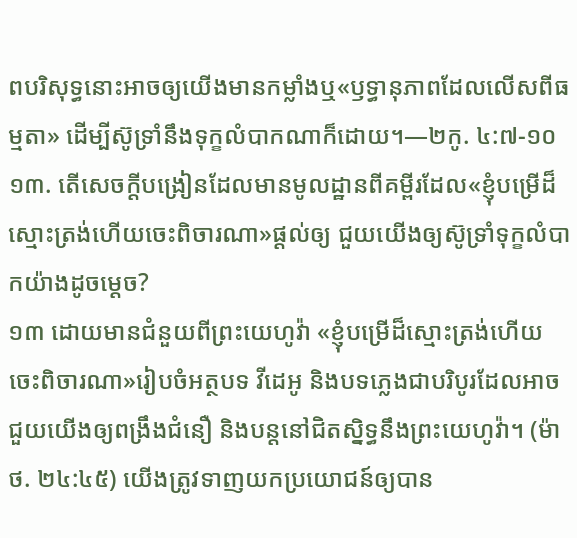ពបរិសុទ្ធនោះអាចឲ្យយើងមានកម្លាំងឬ«ឫទ្ធានុភាពដែលលើសពីធម្មតា» ដើម្បីស៊ូទ្រាំនឹងទុក្ខលំបាកណាក៏ដោយ។—២កូ. ៤:៧-១០
១៣. តើសេចក្ដីបង្រៀនដែលមានមូលដ្ឋានពីគម្ពីរដែល«ខ្ញុំបម្រើដ៏ស្មោះត្រង់ហើយចេះពិចារណា»ផ្ដល់ឲ្យ ជួយយើងឲ្យស៊ូទ្រាំទុក្ខលំបាកយ៉ាងដូចម្ដេច?
១៣ ដោយមានជំនួយពីព្រះយេហូវ៉ា «ខ្ញុំបម្រើដ៏ស្មោះត្រង់ហើយចេះពិចារណា»រៀបចំអត្ថបទ វីដេអូ និងបទភ្លេងជាបរិបូរដែលអាចជួយយើងឲ្យពង្រឹងជំនឿ និងបន្តនៅជិតស្និទ្ធនឹងព្រះយេហូវ៉ា។ (ម៉ាថ. ២៤:៤៥) យើងត្រូវទាញយកប្រយោជន៍ឲ្យបាន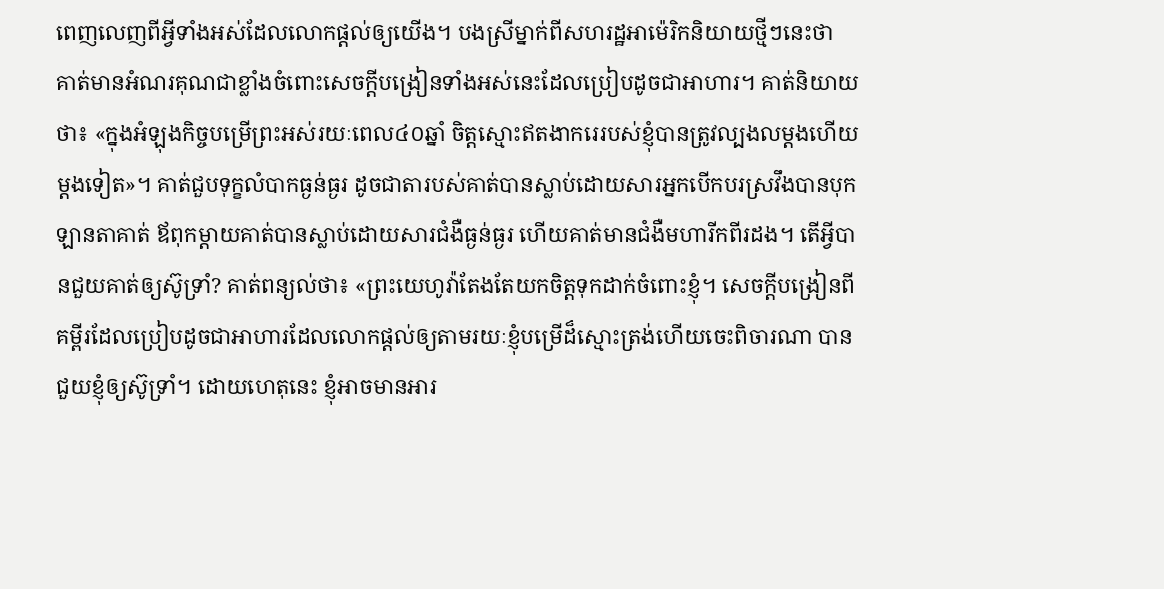ពេញលេញពីអ្វីទាំងអស់ដែលលោកផ្ដល់ឲ្យយើង។ បងស្រីម្នាក់ពីសហរដ្ឋអាម៉េរិកនិយាយថ្មីៗនេះថា គាត់មានអំណរគុណជាខ្លាំងចំពោះសេចក្ដីបង្រៀនទាំងអស់នេះដែលប្រៀបដូចជាអាហារ។ គាត់និយាយថា៖ «ក្នុងអំឡុងកិច្ចបម្រើព្រះអស់រយៈពេល៤០ឆ្នាំ ចិត្តស្មោះឥតងាករេរបស់ខ្ញុំបានត្រូវល្បងលម្ដងហើយម្ដងទៀត»។ គាត់ជួបទុក្ខលំបាកធ្ងន់ធ្ងរ ដូចជាតារបស់គាត់បានស្លាប់ដោយសារអ្នកបើកបរស្រវឹងបានបុកឡានតាគាត់ ឪពុកម្ដាយគាត់បានស្លាប់ដោយសារជំងឺធ្ងន់ធ្ងរ ហើយគាត់មានជំងឺមហារីកពីរដង។ តើអ្វីបានជួយគាត់ឲ្យស៊ូទ្រាំ? គាត់ពន្យល់ថា៖ «ព្រះយេហូវ៉ាតែងតែយកចិត្តទុកដាក់ចំពោះខ្ញុំ។ សេចក្ដីបង្រៀនពីគម្ពីរដែលប្រៀបដូចជាអាហារដែលលោកផ្ដល់ឲ្យតាមរយៈខ្ញុំបម្រើដ៏ស្មោះត្រង់ហើយចេះពិចារណា បានជួយខ្ញុំឲ្យស៊ូទ្រាំ។ ដោយហេតុនេះ ខ្ញុំអាចមានអារ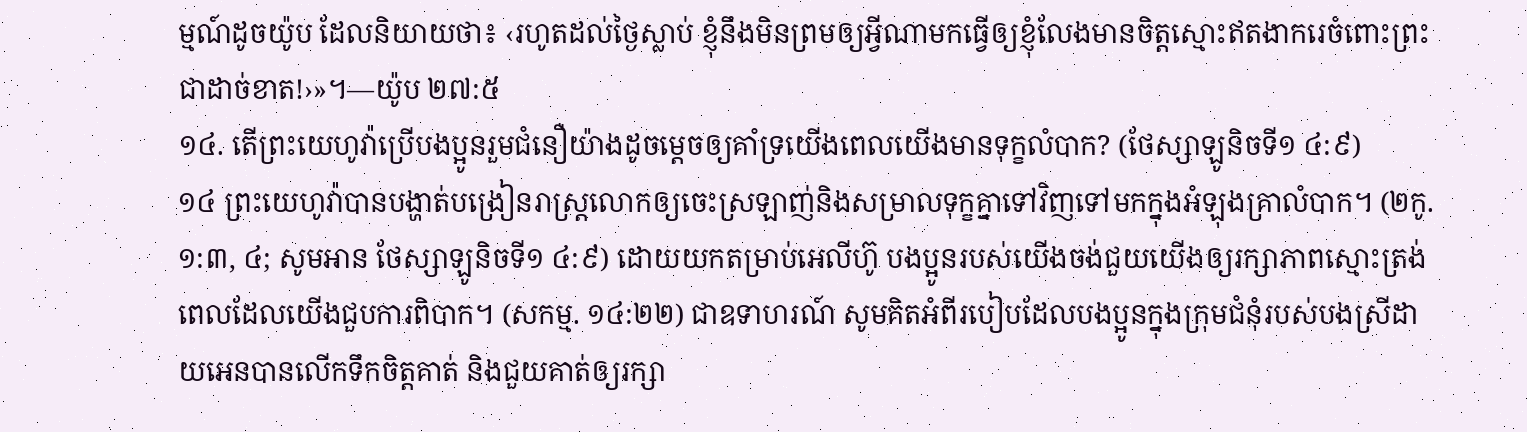ម្មណ៍ដូចយ៉ូប ដែលនិយាយថា៖ ‹រហូតដល់ថ្ងៃស្លាប់ ខ្ញុំនឹងមិនព្រមឲ្យអ្វីណាមកធ្វើឲ្យខ្ញុំលែងមានចិត្តស្មោះឥតងាករេចំពោះព្រះជាដាច់ខាត!›»។—យ៉ូប ២៧:៥
១៤. តើព្រះយេហូវ៉ាប្រើបងប្អូនរួមជំនឿយ៉ាងដូចម្ដេចឲ្យគាំទ្រយើងពេលយើងមានទុក្ខលំបាក? (ថែស្សាឡូនិចទី១ ៤:៩)
១៤ ព្រះយេហូវ៉ាបានបង្ហាត់បង្រៀនរាស្ត្រលោកឲ្យចេះស្រឡាញ់និងសម្រាលទុក្ខគ្នាទៅវិញទៅមកក្នុងអំឡុងគ្រាលំបាក។ (២កូ. ១:៣, ៤; សូមអាន ថែស្សាឡូនិចទី១ ៤:៩) ដោយយកតម្រាប់អេលីហ៊ូ បងប្អូនរបស់យើងចង់ជួយយើងឲ្យរក្សាភាពស្មោះត្រង់ពេលដែលយើងជួបការពិបាក។ (សកម្ម. ១៤:២២) ជាឧទាហរណ៍ សូមគិតអំពីរបៀបដែលបងប្អូនក្នុងក្រុមជំនុំរបស់បងស្រីដាយអេនបានលើកទឹកចិត្តគាត់ និងជួយគាត់ឲ្យរក្សា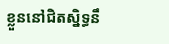ខ្លួននៅជិតស្និទ្ធនឹ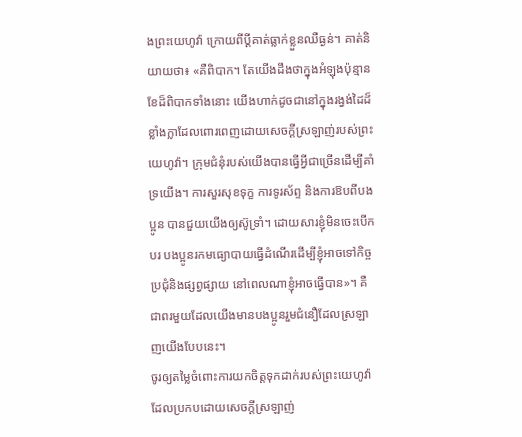ងព្រះយេហូវ៉ា ក្រោយពីប្ដីគាត់ធ្លាក់ខ្លួនឈឺធ្ងន់។ គាត់និយាយថា៖ «គឺពិបាក។ តែយើងដឹងថាក្នុងអំឡុងប៉ុន្មានខែដ៏ពិបាកទាំងនោះ យើងហាក់ដូចជានៅក្នុងរង្វង់ដៃដ៏ខ្លាំងក្លាដែលពោរពេញដោយសេចក្ដីស្រឡាញ់របស់ព្រះយេហូវ៉ា។ ក្រុមជំនុំរបស់យើងបានធ្វើអ្វីជាច្រើនដើម្បីគាំទ្រយើង។ ការសួរសុខទុក្ខ ការទូរស័ព្ទ និងការឱបពីបងប្អូន បានជួយយើងឲ្យស៊ូទ្រាំ។ ដោយសារខ្ញុំមិនចេះបើកបរ បងប្អូនរកមធ្យោបាយធ្វើដំណើរដើម្បីខ្ញុំអាចទៅកិច្ចប្រជុំនិងផ្សព្វផ្សាយ នៅពេលណាខ្ញុំអាចធ្វើបាន»។ គឺជាពរមួយដែលយើងមានបងប្អូនរួមជំនឿដែលស្រឡាញយើងបែបនេះ។
ចូរឲ្យតម្លៃចំពោះការយកចិត្តទុកដាក់របស់ព្រះយេហូវ៉ា ដែលប្រកបដោយសេចក្ដីស្រឡាញ់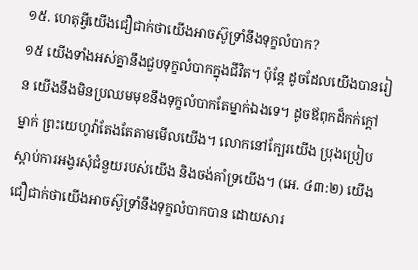១៥. ហេតុអ្វីយើងជឿជាក់ថាយើងអាចស៊ូទ្រាំនឹងទុក្ខលំបាក?
១៥ យើងទាំងអស់គ្នានឹងជួបទុក្ខលំបាកក្នុងជីវិត។ ប៉ុន្តែ ដូចដែលយើងបានរៀន យើងនឹងមិនប្រឈមមុខនឹងទុក្ខលំបាកតែម្នាក់ឯងទេ។ ដូចឪពុកដ៏កក់ក្ដៅម្នាក់ ព្រះយេហូវ៉ាតែងតែតាមមើលយើង។ លោកនៅក្បែរយើង ប្រុងប្រៀបស្ដាប់ការអង្វរសុំជំនួយរបស់យើង និងចង់គាំទ្រយើង។ (អេ. ៤៣:២) យើងជឿជាក់ថាយើងអាចស៊ូទ្រាំនឹងទុក្ខលំបាកបាន ដោយសារ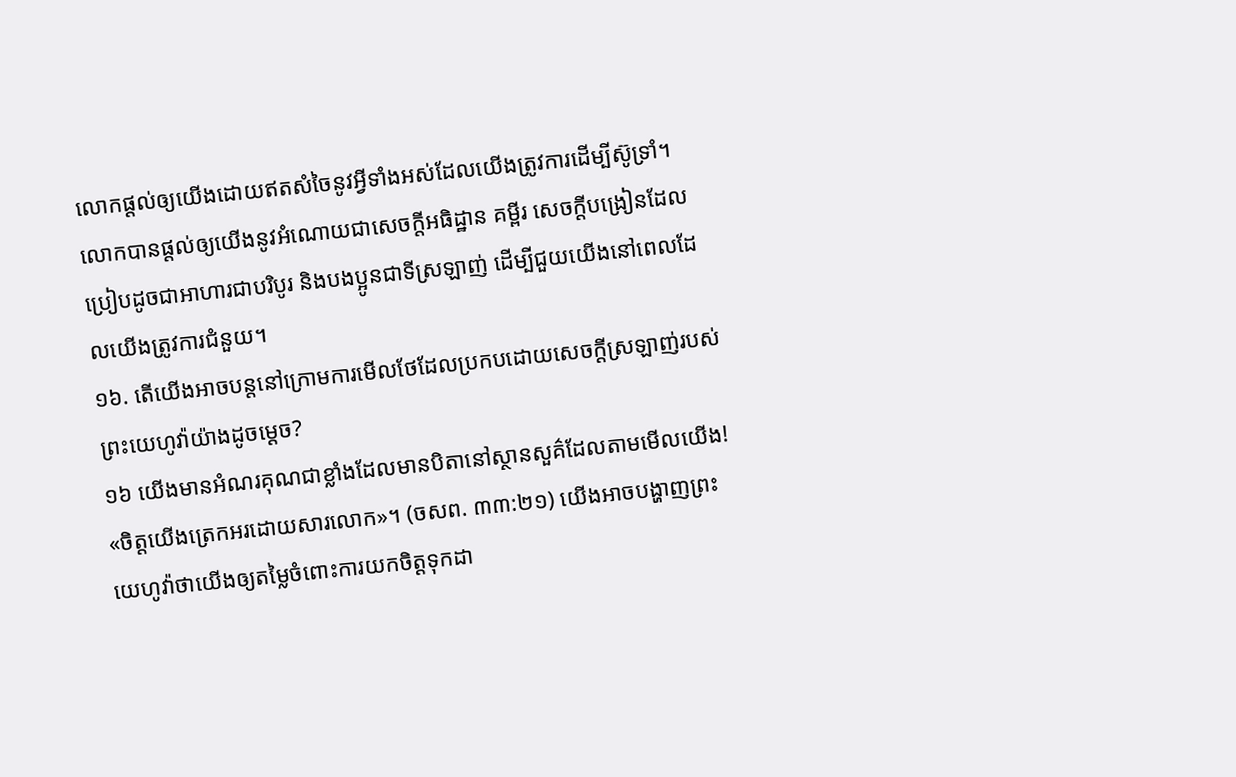លោកផ្ដល់ឲ្យយើងដោយឥតសំចៃនូវអ្វីទាំងអស់ដែលយើងត្រូវការដើម្បីស៊ូទ្រាំ។ លោកបានផ្ដល់ឲ្យយើងនូវអំណោយជាសេចក្ដីអធិដ្ឋាន គម្ពីរ សេចក្ដីបង្រៀនដែលប្រៀបដូចជាអាហារជាបរិបូរ និងបងប្អូនជាទីស្រឡាញ់ ដើម្បីជួយយើងនៅពេលដែលយើងត្រូវការជំនួយ។
១៦. តើយើងអាចបន្តនៅក្រោមការមើលថែដែលប្រកបដោយសេចក្ដីស្រឡាញ់របស់ព្រះយេហូវ៉ាយ៉ាងដូចម្ដេច?
១៦ យើងមានអំណរគុណជាខ្លាំងដែលមានបិតានៅស្ថានសួគ៌ដែលតាមមើលយើង! «ចិត្តយើងត្រេកអរដោយសារលោក»។ (ចសព. ៣៣:២១) យើងអាចបង្ហាញព្រះយេហូវ៉ាថាយើងឲ្យតម្លៃចំពោះការយកចិត្តទុកដា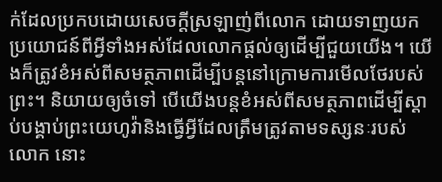ក់ដែលប្រកបដោយសេចក្ដីស្រឡាញ់ពីលោក ដោយទាញយកប្រយោជន៍ពីអ្វីទាំងអស់ដែលលោកផ្ដល់ឲ្យដើម្បីជួយយើង។ យើងក៏ត្រូវខំអស់ពីសមត្ថភាពដើម្បីបន្តនៅក្រោមការមើលថែរបស់ព្រះ។ និយាយឲ្យចំទៅ បើយើងបន្តខំអស់ពីសមត្ថភាពដើម្បីស្ដាប់បង្គាប់ព្រះយេហូវ៉ានិងធ្វើអ្វីដែលត្រឹមត្រូវតាមទស្សនៈរបស់លោក នោះ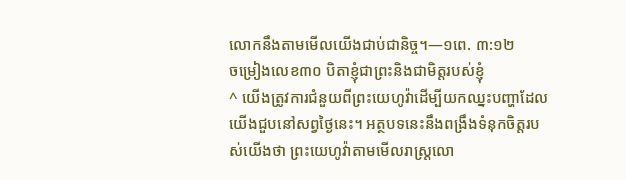លោកនឹងតាមមើលយើងជាប់ជានិច្ច។—១ពេ. ៣:១២
ចម្រៀងលេខ៣០ បិតាខ្ញុំជាព្រះនិងជាមិត្តរបស់ខ្ញុំ
^ យើងត្រូវការជំនួយពីព្រះយេហូវ៉ាដើម្បីយកឈ្នះបញ្ហាដែលយើងជួបនៅសព្វថ្ងៃនេះ។ អត្ថបទនេះនឹងពង្រឹងទំនុកចិត្តរបស់យើងថា ព្រះយេហូវ៉ាតាមមើលរាស្ត្រលោ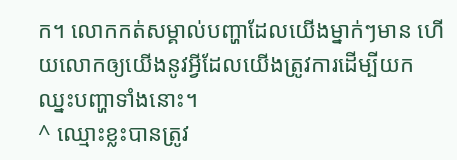ក។ លោកកត់សម្គាល់បញ្ហាដែលយើងម្នាក់ៗមាន ហើយលោកឲ្យយើងនូវអ្វីដែលយើងត្រូវការដើម្បីយកឈ្នះបញ្ហាទាំងនោះ។
^ ឈ្មោះខ្លះបានត្រូវ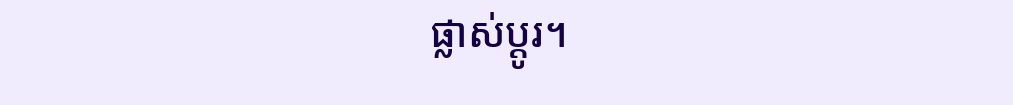ផ្លាស់ប្ដូរ។